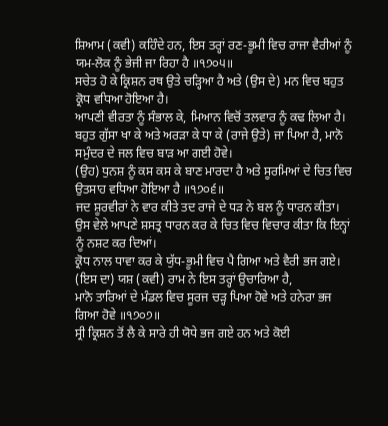ਸ਼ਿਆਮ (ਕਵੀ) ਕਹਿੰਦੇ ਹਨ, ਇਸ ਤਰ੍ਹਾਂ ਰਣ-ਭੂਮੀ ਵਿਚ ਰਾਜਾ ਵੈਰੀਆਂ ਨੂੰ ਯਮ-ਲੋਕ ਨੂੰ ਭੇਜੀ ਜਾ ਰਿਹਾ ਹੈ ॥੧੭੦੫॥
ਸਚੇਤ ਹੋ ਕੇ ਕ੍ਰਿਸ਼ਨ ਰਥ ਉਤੇ ਚੜ੍ਹਿਆ ਹੈ ਅਤੇ (ਉਸ ਦੇ) ਮਨ ਵਿਚ ਬਹੁਤ ਕ੍ਰੋਧ ਵਧਿਆ ਹੋਇਆ ਹੈ।
ਆਪਣੀ ਵੀਰਤਾ ਨੂੰ ਸੰਭਾਲ ਕੇ, ਮਿਆਨ ਵਿਚੋਂ ਤਲਵਾਰ ਨੂੰ ਕਢ ਲਿਆ ਹੈ।
ਬਹੁਤ ਗੁੱਸਾ ਖਾ ਕੇ ਅਤੇ ਅਰੜਾ ਕੇ ਧਾ ਕੇ (ਰਾਜੇ ਉਤੇ) ਜਾ ਪਿਆ ਹੈ, ਮਾਨੋ ਸਮੁੰਦਰ ਦੇ ਜਲ ਵਿਚ ਬਾੜ ਆ ਗਈ ਹੋਵੇ।
(ਉਹ) ਧੁਨਸ਼ ਨੂੰ ਕਸ ਕਸ ਕੇ ਬਾਣ ਮਾਰਦਾ ਹੈ ਅਤੇ ਸੂਰਮਿਆਂ ਦੇ ਚਿਤ ਵਿਚ ਉਤਸਾਹ ਵਧਿਆ ਹੋਇਆ ਹੈ ॥੧੭੦੬॥
ਜਦ ਸ਼ੂਰਵੀਰਾਂ ਨੇ ਵਾਰ ਕੀਤੇ ਤਦ ਰਾਜੇ ਦੇ ਧੜ ਨੇ ਬਲ ਨੂੰ ਧਾਰਨ ਕੀਤਾ।
ਉਸ ਵੇਲੇ ਆਪਣੇ ਸ਼ਸਤ੍ਰ ਧਾਰਨ ਕਰ ਕੇ ਚਿਤ ਵਿਚ ਵਿਚਾਰ ਕੀਤਾ ਕਿ ਇਨ੍ਹਾਂ ਨੂੰ ਨਸ਼ਟ ਕਰ ਦਿਆਂ।
ਕ੍ਰੋਧ ਨਾਲ ਧਾਵਾ ਕਰ ਕੇ ਯੁੱਧ-ਭੂਮੀ ਵਿਚ ਪੈ ਗਿਆ ਅਤੇ ਵੈਰੀ ਭਜ ਗਏ। (ਇਸ ਦਾ) ਯਸ਼ (ਕਵੀ) ਰਾਮ ਨੇ ਇਸ ਤਰ੍ਹਾਂ ਉਚਾਰਿਆ ਹੈ,
ਮਾਨੋ ਤਾਰਿਆਂ ਦੇ ਮੰਡਲ ਵਿਚ ਸੂਰਜ ਚੜ੍ਹ ਪਿਆ ਹੋਵੇ ਅਤੇ ਹਨੇਰਾ ਭਜ ਗਿਆ ਹੋਵੇ ॥੧੭੦੭॥
ਸ੍ਰੀ ਕ੍ਰਿਸ਼ਨ ਤੋਂ ਲੈ ਕੇ ਸਾਰੇ ਹੀ ਯੋਧੇ ਭਜ ਗਏ ਹਨ ਅਤੇ ਕੋਈ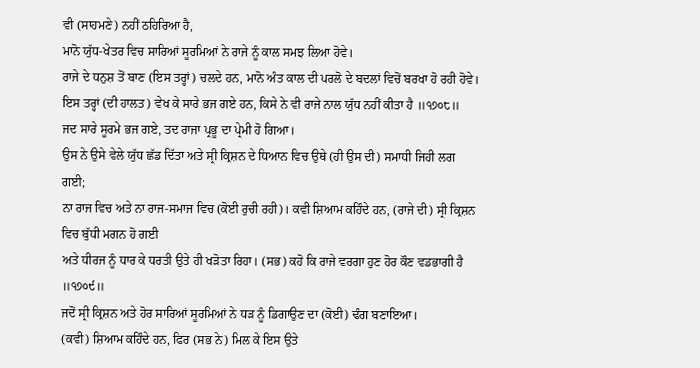ਵੀ (ਸਾਹਮਣੇ) ਨਹੀਂ ਠਹਿਰਿਆ ਹੈ,
ਮਾਨੋ ਯੁੱਧ-ਖੇਤਰ ਵਿਚ ਸਾਰਿਆਂ ਸੂਰਮਿਆਂ ਨੇ ਰਾਜੇ ਨੂੰ ਕਾਲ ਸਮਝ ਲਿਆ ਹੋਵੇ।
ਰਾਜੇ ਦੇ ਧਨੁਸ਼ ਤੋਂ ਬਾਣ (ਇਸ ਤਰ੍ਹਾਂ) ਚਲਦੇ ਹਨ, ਮਾਨੋ ਅੰਤ ਕਾਲ ਦੀ ਪਰਲੋ ਦੇ ਬਦਲਾਂ ਵਿਚੋਂ ਬਰਖਾ ਹੋ ਰਹੀ ਹੋਵੇ।
ਇਸ ਤਰ੍ਹਾਂ (ਦੀ ਹਾਲਤ) ਵੇਖ ਕੇ ਸਾਰੇ ਭਜ ਗਏ ਹਨ, ਕਿਸੇ ਨੇ ਵੀ ਰਾਜੇ ਨਾਲ ਯੁੱਧ ਨਹੀਂ ਕੀਤਾ ਹੈ ॥੧੭੦੮॥
ਜਦ ਸਾਰੇ ਸੂਰਮੇ ਭਜ ਗਏ, ਤਦ ਰਾਜਾ ਪ੍ਰਭੂ ਦਾ ਪ੍ਰੇਮੀ ਹੋ ਗਿਆ।
ਉਸ ਨੇ ਉਸੇ ਵੇਲੇ ਯੁੱਧ ਛੱਡ ਦਿੱਤਾ ਅਤੇ ਸ੍ਰੀ ਕ੍ਰਿਸ਼ਨ ਦੇ ਧਿਆਨ ਵਿਚ ਉਥੇ (ਹੀ ਉਸ ਦੀ) ਸਮਾਧੀ ਜਿਹੀ ਲਗ ਗਈ;
ਨਾ ਰਾਜ ਵਿਚ ਅਤੇ ਨਾ ਰਾਜ-ਸਮਾਜ ਵਿਚ (ਕੋਈ ਰੁਚੀ ਰਹੀ)। ਕਵੀ ਸ਼ਿਆਮ ਕਹਿੰਦੇ ਹਨ, (ਰਾਜੇ ਦੀ) ਸ੍ਰੀ ਕ੍ਰਿਸ਼ਨ ਵਿਚ ਬੁੱਧੀ ਮਗਨ ਹੋ ਗਈ
ਅਤੇ ਧੀਰਜ ਨੂੰ ਧਾਰ ਕੇ ਧਰਤੀ ਉਤੇ ਹੀ ਖੜੋਤਾ ਰਿਹਾ। (ਸਭ) ਕਹੋ ਕਿ ਰਾਜੇ ਵਰਗਾ ਹੁਣ ਹੋਰ ਕੌਣ ਵਡਭਾਗੀ ਹੈ ॥੧੭੦੯॥
ਜਦੋਂ ਸ੍ਰੀ ਕ੍ਰਿਸ਼ਨ ਅਤੇ ਹੋਰ ਸਾਰਿਆਂ ਸੂਰਮਿਆਂ ਨੇ ਧੜ ਨੂੰ ਡਿਗਾਉਣ ਦਾ (ਕੋਈ) ਢੰਗ ਬਣਾਇਆ।
(ਕਵੀ) ਸ਼ਿਆਮ ਕਹਿੰਦੇ ਹਨ, ਫਿਰ (ਸਭ ਨੇ) ਮਿਲ ਕੇ ਇਸ ਉਤੇ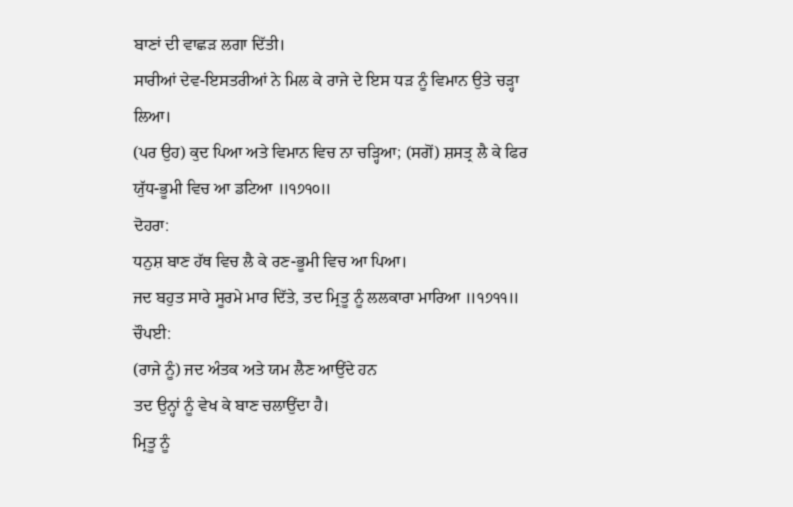ਬਾਣਾਂ ਦੀ ਵਾਛੜ ਲਗਾ ਦਿੱਤੀ।
ਸਾਰੀਆਂ ਦੇਵ-ਇਸਤਰੀਆਂ ਨੇ ਮਿਲ ਕੇ ਰਾਜੇ ਦੇ ਇਸ ਧੜ ਨੂੰ ਵਿਮਾਨ ਉਤੇ ਚੜ੍ਹਾ ਲਿਆ।
(ਪਰ ਉਹ) ਕੁਦ ਪਿਆ ਅਤੇ ਵਿਮਾਨ ਵਿਚ ਨਾ ਚੜ੍ਹਿਆ; (ਸਗੋਂ) ਸ਼ਸਤ੍ਰ ਲੈ ਕੇ ਫਿਰ ਯੁੱਧ-ਭੂਮੀ ਵਿਚ ਆ ਡਟਿਆ ॥੧੭੧੦॥
ਦੋਹਰਾ:
ਧਨੁਸ਼ ਬਾਣ ਹੱਥ ਵਿਚ ਲੈ ਕੇ ਰਣ-ਭੂਮੀ ਵਿਚ ਆ ਪਿਆ।
ਜਦ ਬਹੁਤ ਸਾਰੇ ਸੂਰਮੇ ਮਾਰ ਦਿੱਤੇ, ਤਦ ਮ੍ਰਿਤੂ ਨੂੰ ਲਲਕਾਰਾ ਮਾਰਿਆ ॥੧੭੧੧॥
ਚੌਪਈ:
(ਰਾਜੇ ਨੂੰ) ਜਦ ਅੰਤਕ ਅਤੇ ਯਮ ਲੈਣ ਆਉਂਦੇ ਹਨ
ਤਦ ਉਨ੍ਹਾਂ ਨੂੰ ਵੇਖ ਕੇ ਬਾਣ ਚਲਾਉਂਦਾ ਹੈ।
ਮ੍ਰਿਤੂ ਨੂੰ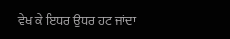ਵੇਖ ਕੇ ਇਧਰ ਉਧਰ ਹਟ ਜਾਂਦਾ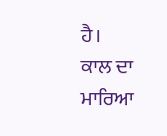ਹੈ।
ਕਾਲ ਦਾ ਮਾਰਿਆ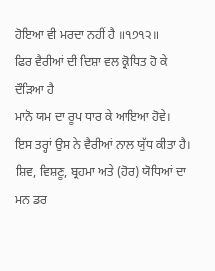ਹੋਇਆ ਵੀ ਮਰਦਾ ਨਹੀਂ ਹੈ ॥੧੭੧੨॥
ਫਿਰ ਵੈਰੀਆਂ ਦੀ ਦਿਸ਼ਾ ਵਲ ਕ੍ਰੋਧਿਤ ਹੋ ਕੇ ਦੌੜਿਆ ਹੈ
ਮਾਨੋ ਯਮ ਦਾ ਰੂਪ ਧਾਰ ਕੇ ਆਇਆ ਹੋਵੇ।
ਇਸ ਤਰ੍ਹਾਂ ਉਸ ਨੇ ਵੈਰੀਆਂ ਨਾਲ ਯੁੱਧ ਕੀਤਾ ਹੈ।
ਸ਼ਿਵ, ਵਿਸ਼ਣੂ, ਬ੍ਰਹਮਾ ਅਤੇ (ਹੋਰ) ਯੋਧਿਆਂ ਦਾ ਮਨ ਡਰ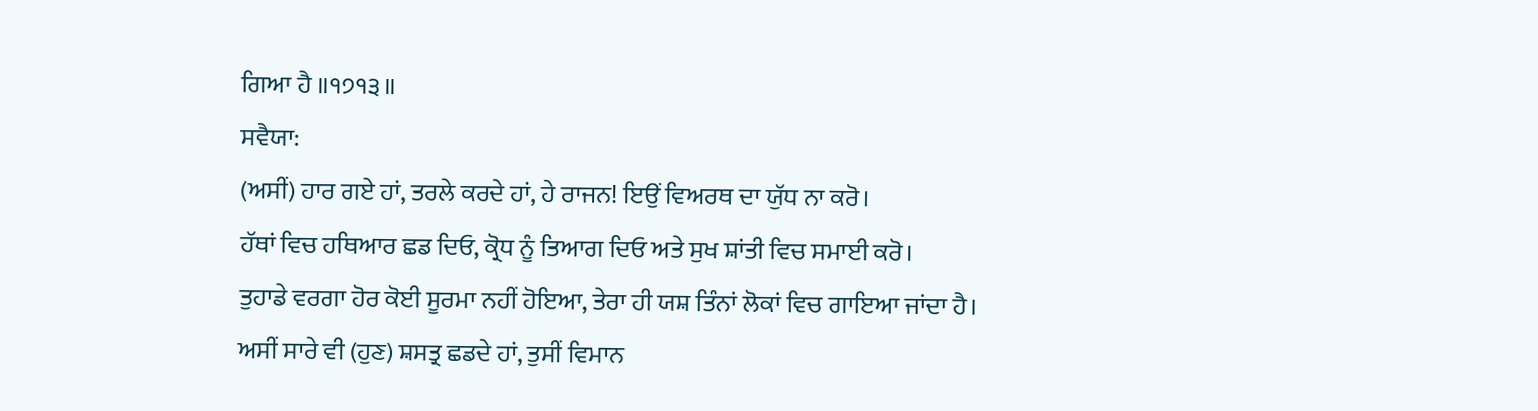ਗਿਆ ਹੈ ॥੧੭੧੩॥
ਸਵੈਯਾ:
(ਅਸੀਂ) ਹਾਰ ਗਏ ਹਾਂ, ਤਰਲੇ ਕਰਦੇ ਹਾਂ, ਹੇ ਰਾਜਨ! ਇਉਂ ਵਿਅਰਥ ਦਾ ਯੁੱਧ ਨਾ ਕਰੋ।
ਹੱਥਾਂ ਵਿਚ ਹਥਿਆਰ ਛਡ ਦਿਓ, ਕ੍ਰੋਧ ਨੂੰ ਤਿਆਗ ਦਿਓ ਅਤੇ ਸੁਖ ਸ਼ਾਂਤੀ ਵਿਚ ਸਮਾਈ ਕਰੋ।
ਤੁਹਾਡੇ ਵਰਗਾ ਹੋਰ ਕੋਈ ਸੂਰਮਾ ਨਹੀਂ ਹੋਇਆ, ਤੇਰਾ ਹੀ ਯਸ਼ ਤਿੰਨਾਂ ਲੋਕਾਂ ਵਿਚ ਗਾਇਆ ਜਾਂਦਾ ਹੈ।
ਅਸੀਂ ਸਾਰੇ ਵੀ (ਹੁਣ) ਸ਼ਸਤ੍ਰ ਛਡਦੇ ਹਾਂ, ਤੁਸੀਂ ਵਿਮਾਨ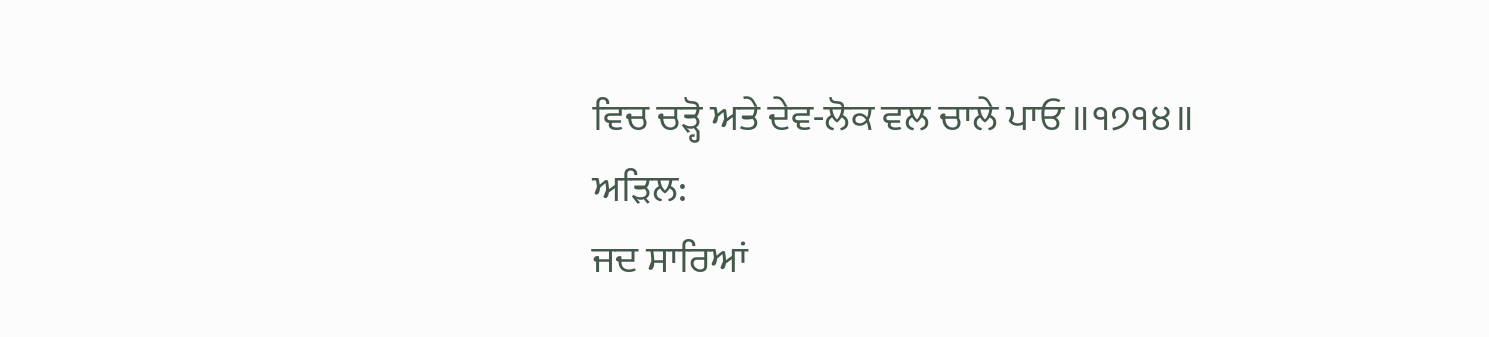ਵਿਚ ਚੜ੍ਹੋ ਅਤੇ ਦੇਵ-ਲੋਕ ਵਲ ਚਾਲੇ ਪਾਓ ॥੧੭੧੪॥
ਅੜਿਲ:
ਜਦ ਸਾਰਿਆਂ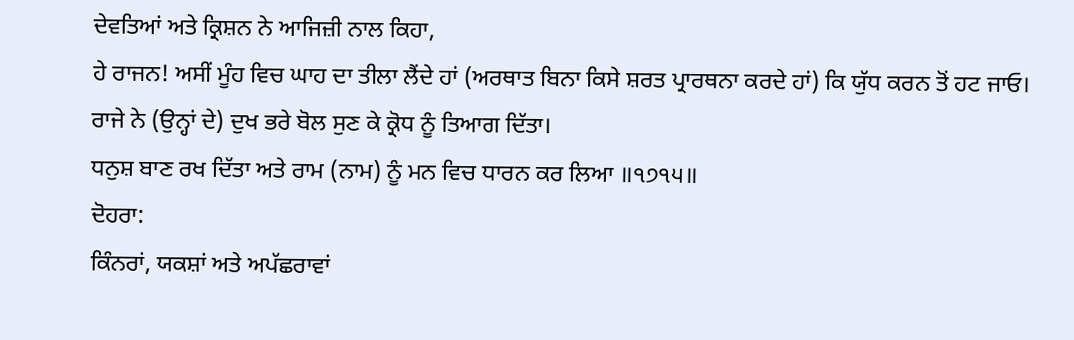ਦੇਵਤਿਆਂ ਅਤੇ ਕ੍ਰਿਸ਼ਨ ਨੇ ਆਜਿਜ਼ੀ ਨਾਲ ਕਿਹਾ,
ਹੇ ਰਾਜਨ! ਅਸੀਂ ਮੂੰਹ ਵਿਚ ਘਾਹ ਦਾ ਤੀਲਾ ਲੈਂਦੇ ਹਾਂ (ਅਰਥਾਤ ਬਿਨਾ ਕਿਸੇ ਸ਼ਰਤ ਪ੍ਰਾਰਥਨਾ ਕਰਦੇ ਹਾਂ) ਕਿ ਯੁੱਧ ਕਰਨ ਤੋਂ ਹਟ ਜਾਓ।
ਰਾਜੇ ਨੇ (ਉਨ੍ਹਾਂ ਦੇ) ਦੁਖ ਭਰੇ ਬੋਲ ਸੁਣ ਕੇ ਕ੍ਰੋਧ ਨੂੰ ਤਿਆਗ ਦਿੱਤਾ।
ਧਨੁਸ਼ ਬਾਣ ਰਖ ਦਿੱਤਾ ਅਤੇ ਰਾਮ (ਨਾਮ) ਨੂੰ ਮਨ ਵਿਚ ਧਾਰਨ ਕਰ ਲਿਆ ॥੧੭੧੫॥
ਦੋਹਰਾ:
ਕਿੰਨਰਾਂ, ਯਕਸ਼ਾਂ ਅਤੇ ਅਪੱਛਰਾਵਾਂ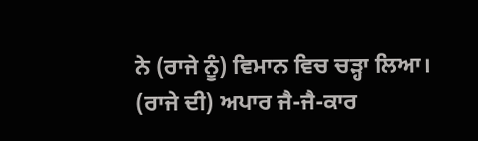ਨੇ (ਰਾਜੇ ਨੂੰ) ਵਿਮਾਨ ਵਿਚ ਚੜ੍ਹਾ ਲਿਆ।
(ਰਾਜੇ ਦੀ) ਅਪਾਰ ਜੈ-ਜੈ-ਕਾਰ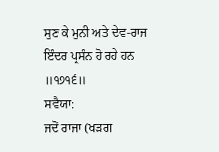ਸੁਣ ਕੇ ਮੁਨੀ ਅਤੇ ਦੇਵ-ਰਾਜ ਇੰਦਰ ਪ੍ਰਸੰਨ ਹੋ ਰਹੇ ਹਨ ॥੧੭੧੬॥
ਸਵੈਯਾ:
ਜਦੋਂ ਰਾਜਾ (ਖੜਗ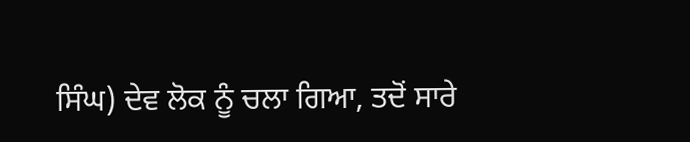ਸਿੰਘ) ਦੇਵ ਲੋਕ ਨੂੰ ਚਲਾ ਗਿਆ, ਤਦੋਂ ਸਾਰੇ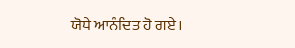ਯੋਧੇ ਆਨੰਦਿਤ ਹੋ ਗਏ।